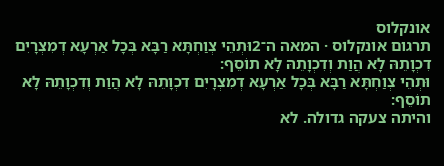אונקלוס
תרגום אונקלוס · המאה ה־2וּתְהֵי צְוַחְתָּא רַבָּא בְּכָל אַרְעָא דְמִצְרָיִם דִכְוָתֵהּ לָא הֲוַת וְדִכְוָתֵהּ לָא תוֹסֵף:
וּתְהֵי צְוַחְתָּא רַבָּא בְּכָל אַרְעָא דְמִצְרָיִם דִכְוָתֵהּ לָא הֲוַת וְדִכְוָתֵהּ לָא תוֹסֵף:
והיתה צעקה גדולה. לא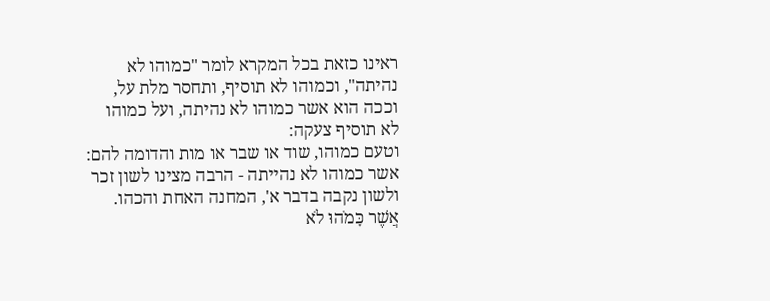ראינו כזאת בכל המקרא לומר "כמוהו לא נהיתה", וכמוהו לא תוסיף, ותחסר מלת על, וככה הוא אשר כמוהו לא נהיתה, ועל כמוהו לא תוסיף צעקה:
וטעם כמוהו, שוד או שבר או מות והדומה להם:
אשר כמוהו לא נהייתה - הרבה מצינו לשון זכר ולשון נקבה בדבר א', המחנה האחת והכהו.
אֲשֶׁר כָּמֹהוּ לֹא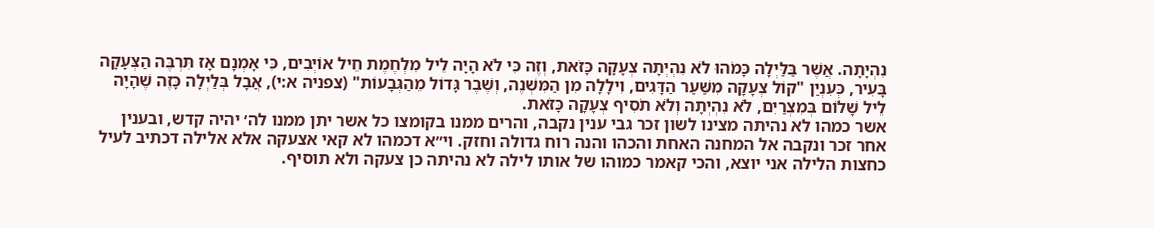נִהְיָתָה. אֲשֶׁר בַּלַּיְלָה כָּמֹהוּ לֹא נִהְיְתָה צְעָקָה כָּזֹאת, וְזֶה כִּי לֹא הָיָה לֵיל מִלְחֶמֶת חֵיל אוֹיְבִים, כִּי אָמְנָם אָז תִּרְבֶּה הַצְּעָקָה בָּעִיר, כְּעִנְיַן "קוֹל צְעָקָה מִשַּׁעַר הַדָּגִים, וִילָלָה מִן הַמִּשְׁנֶה, וְשֶׁבֶר גָּדוֹל מֵהַגְּבָעוֹת" (צפניה א:י), אֲבָל בְּלַיְלָה כָּזֶה שֶׁהָיָה לֵיל שָׁלוֹם בְּמִצְרַיִם, לֹא נִהְיְתָה וְלֹא תֹסִיף צְעָקָה כָּזֹאת.
אשר כמהו לא נהיתה מצינו לשון זכר גבי ענין נקבה, והרים ממנו בקומצו כל אשר יתן ממנו לה׳ יהיה קדש, ובענין אחר זכר ונקבה אל המחנה האחת והכהו והנה רוח גדולה וחזק. וי״א דכמהו לא קאי אצעקה אלא אלילה דכתיב לעיל כחצות הלילה אני יוצא, והכי קאמר כמוהו של אותו לילה לא נהיתה כן צעקה ולא תוסיף.